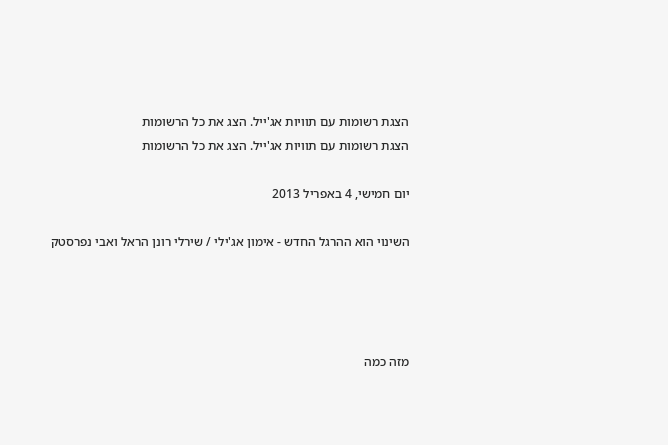הצגת רשומות עם תוויות אג'ייל. הצג את כל הרשומות
הצגת רשומות עם תוויות אג'ייל. הצג את כל הרשומות

יום חמישי, 4 באפריל 2013

השינוי הוא ההרגל החדש - אימון אג'ילי / שירלי רונן הראל ואבי נפרסטק




מזה כמה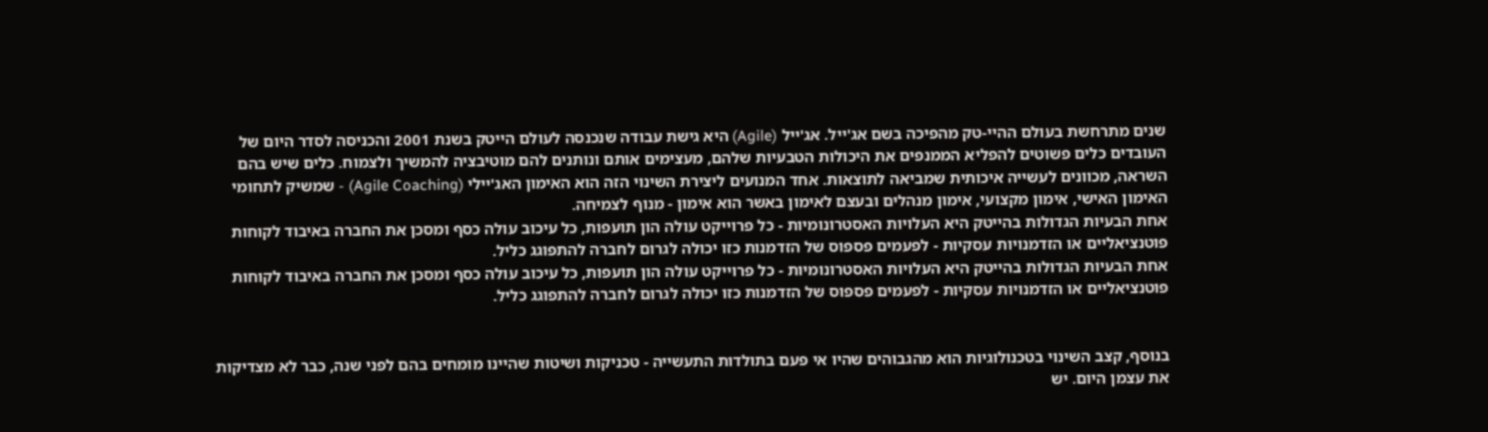שנים מתרחשת בעולם ההיי-טק מהפיכה בשם אג'ייל. אג'ייל (Agile) היא גישת עבודה שנכנסה לעולם הייטק בשנת 2001 והכניסה לסדר היום של העובדים כלים פשוטים להפליא הממנפים את היכולות הטבעיות שלהם, מעצימים אותם ונותנים להם מוטיבציה להמשיך ולצמוח. כלים שיש בהם השראה, מכוונים לעשייה איכותית שמביאה לתוצאות. אחד המנועים ליצירת השינוי הזה הוא האימון האג'יילי (Agile Coaching) - שמשיק לתחומי האימון האישי, אימון מקצועי, אימון מנהלים ובעצם לאימון באשר הוא אימון - מנוף לצמיחה.
אחת הבעיות הגדולות בהייטק היא העלויות האסטרונומיות - כל פרוייקט עולה הון תועפות, כל עיכוב עולה כסף ומסכן את החברה באיבוד לקוחות פוטנציאליים או הזדמנויות עסקיות - לפעמים פספוס של הזדמנות כזו יכולה לגרום לחברה להתפוגג כליל.
אחת הבעיות הגדולות בהייטק היא העלויות האסטרונומיות - כל פרוייקט עולה הון תועפות, כל עיכוב עולה כסף ומסכן את החברה באיבוד לקוחות פוטנציאליים או הזדמנויות עסקיות - לפעמים פספוס של הזדמנות כזו יכולה לגרום לחברה להתפוגג כליל.


בנוסף, קצב השינוי בטכנולוגיות הוא מהגבוהים שהיו אי פעם בתולדות התעשייה - טכניקות ושיטות שהיינו מומחים בהם לפני שנה, כבר לא מצדיקות את עצמן היום. יש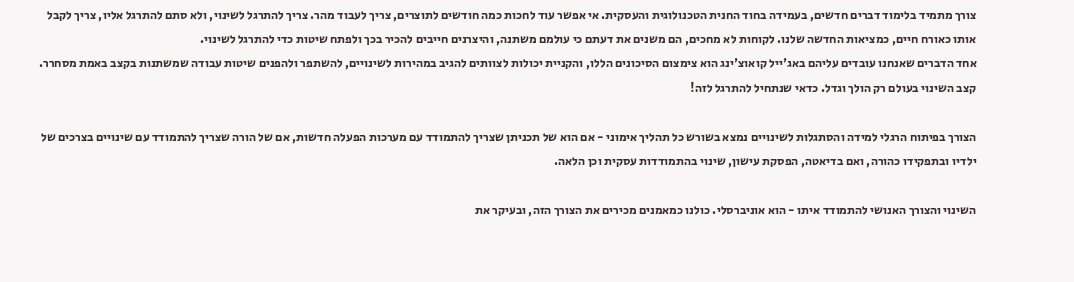צורך מתמיד בלימוד דברים חדשים, בעמידה בחוד החנית הטכנולוגית והעסקית. אי אפשר עוד לחכות כמה חודשים לתוצרים, צריך לעבוד מהר. צריך להתרגל לשינוי, ולא סתם להתרגל אליו, צריך לקבל אותו כאורח חיים, כמציאות החדשה שלנו. לקוחות לא מחכים, הם משנים את דעתם כי עולמם משתנה, והיצרנים חייבים להכיר בכך ולפתח שיטות כדי להתרגל לשינוי.
אחד הדברים שאנחנו עובדים עליהם באג'ייל קואוצ'ינג הוא צימצום הסיכונים הללו, והקניית יכולות לצוותים להגיב במהירות לשינויים, להשתפר ולהפנים שיטות עבודה שמשתנות בקצב באמת מסחרר. קצב השינוי בעולם רק הולך וגדל. כדאי שנתחיל להתרגל לזה!

הצורך בפיתוח הרגלי למידה והסתגלות לשינויים נמצא בשורש כל תהליך אימוני - אם הוא של תכניתן שצריך להתמודד עם מערכות הפעלה חדשות, אם של הורה שצריך להתמודד עם שינויים בצרכים של ילדיו ובתפקידו כהורה, ואם בדיאטה, הפסקת עישון, שינוי בהתמודדות עסקית וכן הלאה.

השינוי והצורך האנושי להתמודד איתו - הוא אוניברסלי. כולנו כמאמנים מכירים את הצורך הזה, ובעיקר את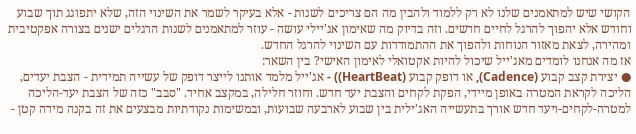הקושי שיש למתאמנים שלנו לא רק ללמוד ולהבין מה הם צריכים לשנות - אלא בעיקר לשמר את השינוי הזה, שלא יתפוגג תוך שבוע וחודש אלא יהפוך להרגל לחיים חדשים. וזה בדיוק מה שאימון אג'יילי עושה - עוזר למתאמנים לשנות הרגלים ישנים בצורה אפקטיבית ומהירה, לצאת מאזור הנוחות ולהפוך את ההתמודדות עם השינוי להרגל החדש.
אז מה אנחנו לומדים מאג'ייל שיכול להיות אקטואלי לאימון האישי? בין השאר:
● יצירת קצב קבוע (Cadence), או דופק קבוע (HeartBeat)) - אג'ייל מלמד אותנו לייצר דופק של עשייה תמידית - הצבת יעדים, הליכה לקראת המטרה באופן מיידי, הפקת לקחים והצבת יעד חדש. וחוזר חלילה, במקצב אחיד. "סבב" כזה של הצבת יעד-הליכה למטרה-לקחים-ויעד חדש אורך בתעשייה האג'ילית בין שבוע לארבעה שבועות, ובמשימות נקודתיות מבצעים את זה בקנה מידה קטן -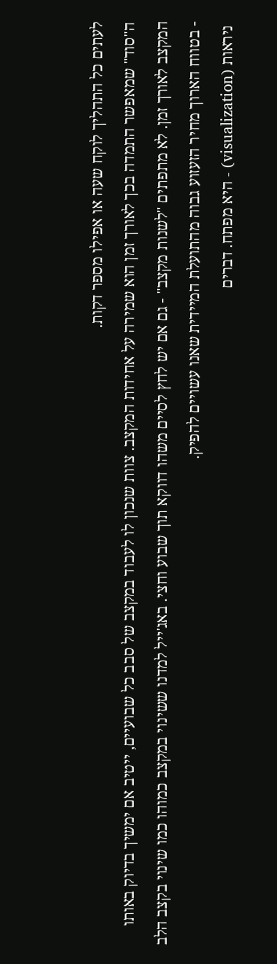לעתים כל התהליך לוקח שעה או אפילו מספר דקות.
ה"סוד" שמאפשר התמדה בכך לאורך זמן הוא שמירה על אחידות המקצב. צוות שנכון לו לעבוד במקצב של סבב כל שבועיים, ייטיב אם ימשיך בדיוק באותו המקצב לאורך זמן. לא מתפתים "לשנות מקצב" - גם אם יש לחץ לסיים משהו דווקא תוך שבוע וחצי. באג'ייל למדנו ששינוי במקצב כמוהו כמו שינוי בקצב הלב - בטווח הארוך מחיר הזעזוע גבוה מהתועלת המיידית שאנו עשויים להפיק.
 ניראות (visualization) - היא מפתח. דברים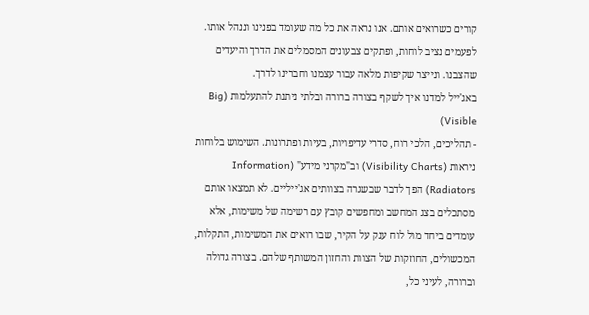קורים כשרואים אותם. אנו נראה את כל מה שעומד בפנינו וננהל אותו. לפעמים נציב לוחות, ופתקים צבעונים המסמלים את הדרך והיעדים שהצבנו. ונייצר שקיפות מלאה עבור עצמנו וחברינו לדרך.
באג'ייל למדנו איך לשקף בצורה ברורה ובלתי ניתנת להתעלמות (Big Visible)
- תהליכים, הלכי רוח, סדרי עדיפויות, בעיות ופתרונות. השימוש בלוחות ניראות (Visibility Charts) וב"מקרני מידע" (Information Radiators) הפך לדבר שבשגרה בצוותים אג'ייליים. לא תמצאו אותם מסתכלים בצג המחשב ומחפשים קובץ עם רשימה של משימות, אלא עומדים ביחד מול לוח ענק על הקיר, שבו רואים את המשימות, התקלות, המכשולים, החוזקות של הצוות והחזון המשותף שלהם. בצורה גדולה וברורה, לעיני כל,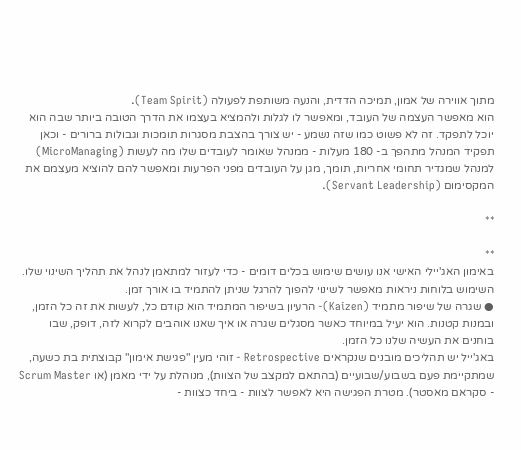מתוך אווירה של אמון, תמיכה הדדית, והנעה משותפת לפעולה (Team Spirit).
הוא מאפשר העצמה של העובד, ומאפשר לו לגלות ולהמציא בעצמו את הדרך הטובה ביותר שבה הוא יוכל לתפקד. זה לא פשוט כמו שזה נשמע - יש צורך בהצבת מסגרות תומכות וגבולות ברורים - וכאן תפקיד המנהל מתהפך ב- 180 מעלות - ממנהל שאומר לעובדים שלו מה לעשות (MicroManaging) למנהל שמגדיר תחומי אחריות, תומך, מגן על העובדים מפני הפרעות ומאפשר להם להוציא מעצמם את המקסימום (Servant Leadership).

**

**
באימון האג'יילי האישי אנו עושים שימוש בכלים דומים - כדי לעזור למתאמן לנהל את תהליך השינוי שלו. השימוש בלוחות ניראות מאפשר לשינוי להפוך להרגל שניתן להתמיד בו אורך זמן.
● שגרה של שיפור מתמיד (Kaizen)- הרעיון בשיפור המתמיד הוא קודם כל, לעשות את זה כל הזמן, ובמנות קטנות. הוא יעיל במיוחד כאשר מסגלים שגרה או איך שאנו אוהבים לקרוא לזה, דופק, שבו בוחנים את העשיה שלנו כל הזמן.
באג'ייל יש תהליכים מובנים שנקראים Retrospective - זוהי מעין "פגישת אימון" קבוצתית בת כשעה, שמתקיימת פעם בשבוע/שבועיים (בהתאם למקצב של הצוות), מנוהלת על ידי מאמן (או Scrum Master - סקראם מאסטר). מטרת הפגישה היא לאפשר לצוות - ביחד כצוות -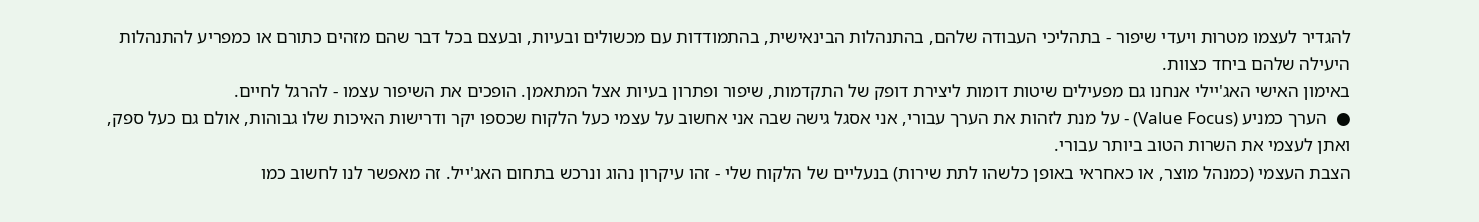להגדיר לעצמו מטרות ויעדי שיפור - בתהליכי העבודה שלהם, בהתנהלות הבינאישית, בהתמודדות עם מכשולים ובעיות, ובעצם בכל דבר שהם מזהים כתורם או כמפריע להתנהלות היעילה שלהם ביחד כצוות.
באימון האישי האג'יילי אנחנו גם מפעילים שיטות דומות ליצירת דופק של התקדמות, שיפור ופתרון בעיות אצל המתאמן. הופכים את השיפור עצמו - להרגל לחיים.
●  הערך כמניע (Value Focus) - על מנת לזהות את הערך עבורי, אני אסגל גישה שבה אני אחשוב על עצמי כעל הלקוח שכספו יקר ודרישות האיכות שלו גבוהות, אולם גם כעל ספק, ואתן לעצמי את השרות הטוב ביותר עבורי.
הצבת העצמי (כמנהל מוצר, או כאחראי באופן כלשהו לתת שירות) בנעליים של הלקוח שלי - זהו עיקרון נהוג ונרכש בתחום האג'ייל. זה מאפשר לנו לחשוב כמו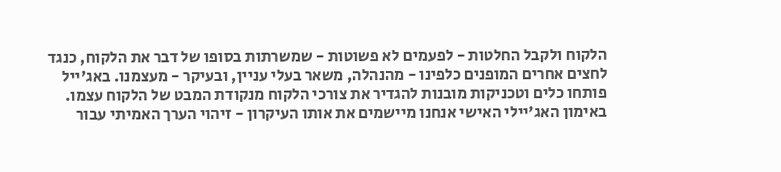הלקוח ולקבל החלטות - לפעמים לא פשוטות - שמשרתות בסופו של דבר את הלקוח, כנגד לחצים אחרים המופנים כלפינו - מהנהלה, משאר בעלי עניין, ובעיקר - מעצמנו. באג'ייל פותחו כלים וטכניקות מובנות להגדיר את צורכי הלקוח מנקודת המבט של הלקוח עצמו.
באימון האג'יילי האישי אנחנו מיישמים את אותו העיקרון - זיהוי הערך האמיתי עבור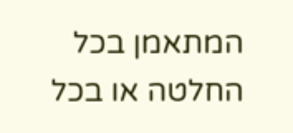המתאמן בכל החלטה או בכל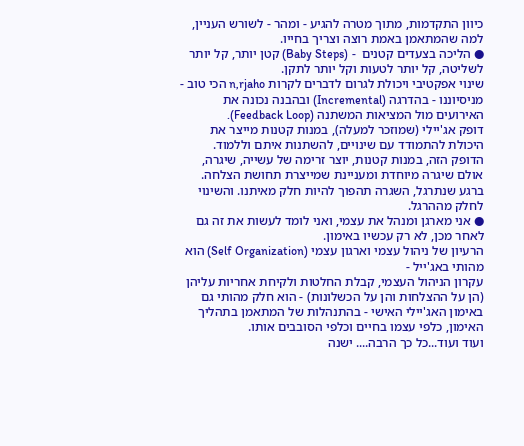כיוון התקדמות, מתוך מטרה להגיע - ומהר - לשורש העניין, למה שהמתאמן באמת רוצה וצריך בחייו.
● הליכה בצעדים קטנים  - (Baby Steps) קטן יותר, קל יותר לשליטה, קל יותר לטעות וקל יותר לתקן.
שינוי אפקטיבי ויכולת לגרום לדברים לקרות n,rjaho הכי טוב - מניסיוננו - בהדרגה (Incremental) ובהבנה נכונה את האירועים מול המציאות המשתנה (Feedback Loop).
דופק אג'יילי (שמוזכר למעלה), במנות קטנות מייצר את היכולת להתמודד עם שינויים, להשתנות איתם וללמוד.
הדופק הזה, במנות קטנות, יוצר זרימה של עשייה, שיגרה, אולם שיגרה מיוחדת ומעניינת שמייצרת תחושת הצלחה. ברגע שנתרגל, השגרה תהפוך להיות חלק מאיתנו. והשינוי לחלק מההרגל.
● אני מארגן ומנהל את עצמי, ואני לומד לעשות את זה גם לאחר מכן, לא רק עכשיו באימון.
הרעיון של ניהול עצמי וארגון עצמי (Self Organization) הוא מהותי באג'ייל -
עקרון הניהול העצמי, קבלת החלטות ולקיחת אחריות עליהן (הן על ההצלחות והן על הכשלונות) - הוא חלק מהותי גם באימון האג'יילי האישי - בהתנהלות של המתאמן בתהליך האימון, כלפי עצמו בחיים וכלפי הסובבים אותו.
ועוד ועוד...כל כך הרבה.... ישנה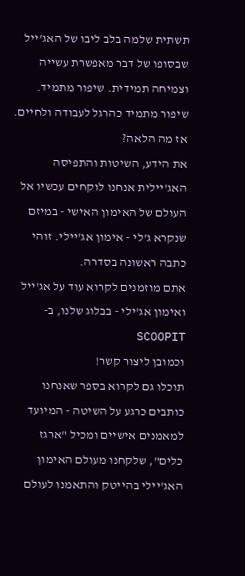תשתית שלמה בלב ליבו של האג'ייל שבסופו של דבר מאפשרת עשייה וצמיחה תמידית. שיפור מתמיד. שיפור מתמיד כהרגל לעבודה ולחיים.
אז מה הלאה?
את הידע, השיטות והתפיסה האג'יילית אנחנו לוקחים עכשיו אל העולם של האימון האישי - במיזם שנקרא ג'לי - אימון אג'יילי. זוהי כתבה ראשונה בסדרה.
אתם מוזמנים לקרוא עוד על אג'ייל ואימון אג'ילי - בבלוג שלנו, ב- SCOOPIT
וכמובן ליצור קשר!
תוכלו גם לקרוא בספר שאנחנו כותבים כרגע על השיטה - המיועד למאמנים אישיים ומכיל "ארגז כלים", שלקחנו מעולם האימון האג'יילי בהייטק והתאמנו לעולם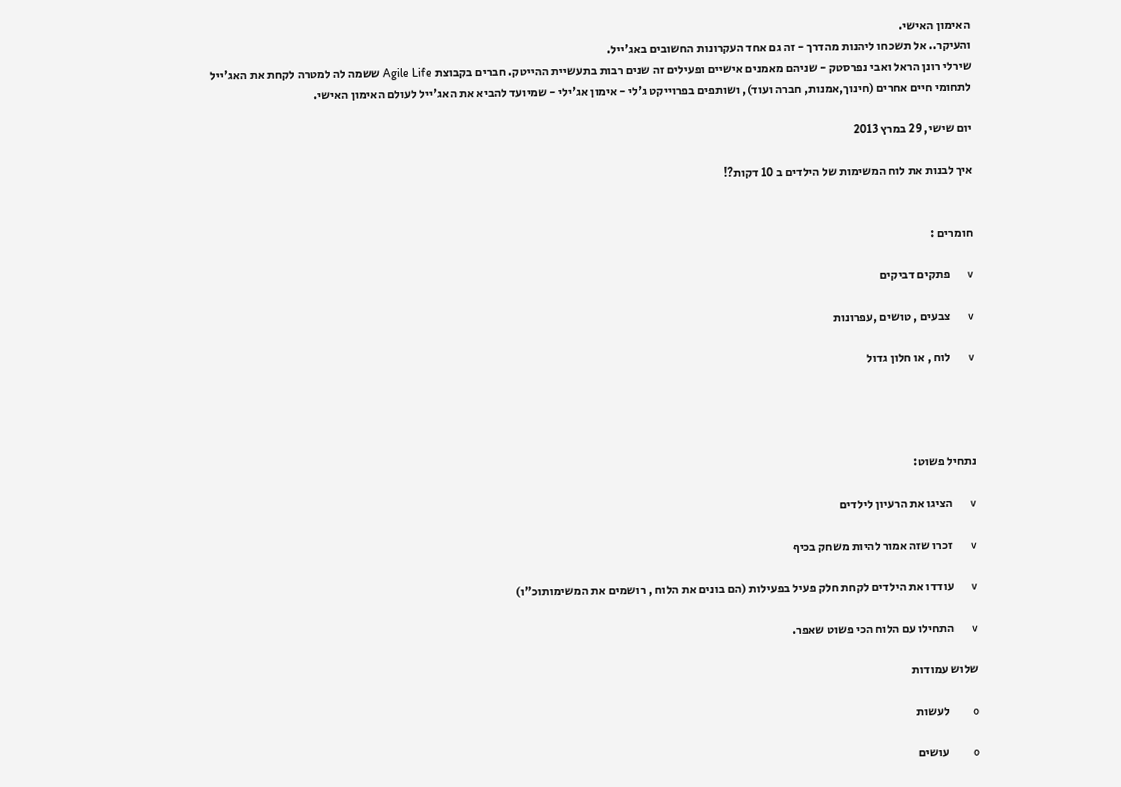האימון האישי.
והעיקר.. אל תשכחו ליהנות מהדרך - זה גם אחד העקרונות החשובים באג'ייל.
שירלי רונן הראל ואבי נפרסטק - שניהם מאמנים אישיים ופעילים זה שנים רבות בתעשיית ההייטק. חברים בקבוצת Agile Life ששמה לה למטרה לקחת את האג'ייל לתחומי חיים אחרים (חינוך,אמנות, חברה ועוד), ושותפים בפרוייקט ג'לי - אימון אג'ילי - שמיועד להביא את האג'ייל לעולם האימון האישי.

יום שישי, 29 במרץ 2013

איך לבנות את לוח המשימות של הילדים ב 10 דקות?!


חומרים :

v      פתקים דביקים

v      צבעים , טושים ,עפרונות

v      לוח , או חלון גדול




נתחיל פשוט:

v      הציגו את הרעיון לילדים

v      זכרו שזה אמור להיות משחק בכיף

v      עודדו את הילדים לקחת חלק פעיל בפעילות (הם בונים את הלוח , רושמים את המשימותוכ"ו)

v      התחילו עם הלוח הכי פשוט שאפר.

שלוש עמודות

o        לעשות

o        עושים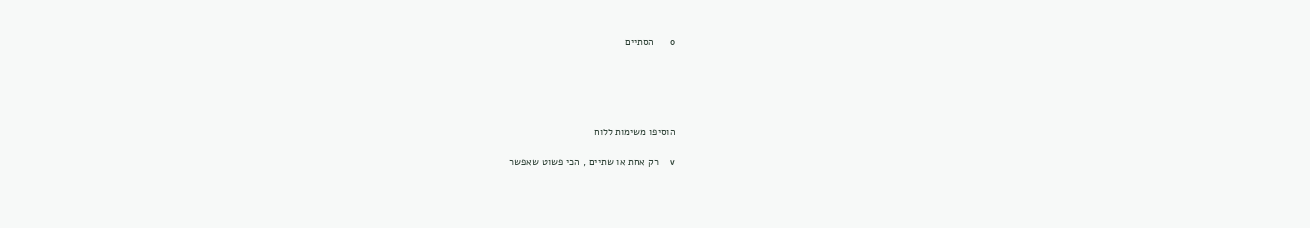o        הסתיים





הוסיפו משימות ללוח

v      רק אחת או שתיים , הכי פשוט שאפשר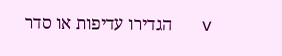v      הגדירו עדיפות או סדר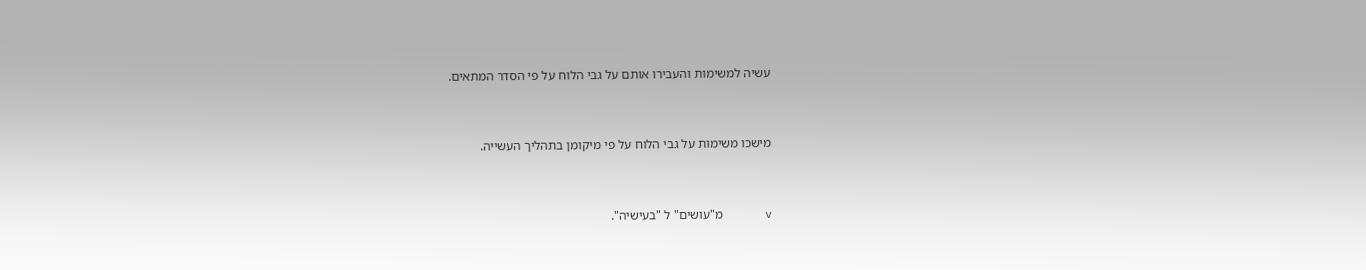עשיה למשימות והעבירו אותם על גבי הלוח על פי הסדר המתאים.


מישכו משימות על גבי הלוח על פי מיקומן בתהליך העשייה.


v      מ"עושים" ל "בעישיה".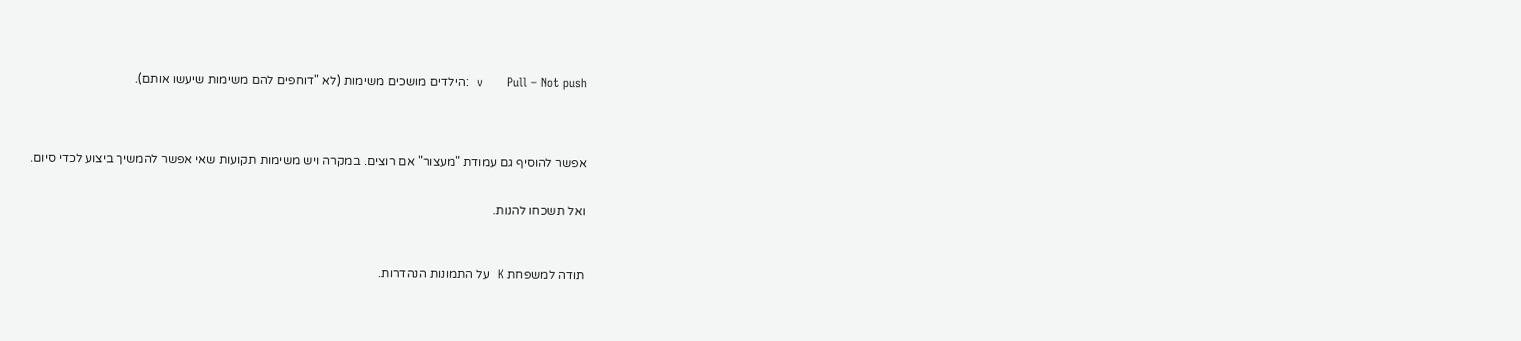v      Pull – Not push  :הילדים מושכים משימות (לא "דוחפים להם משימות שיעשו אותם).




אפשר להוסיף גם עמודת "מעצור" אם רוצים. במקרה ויש משימות תקועות שאי אפשר להמשיך ביצוע לכדי סיום.


ואל תשכחו להנות.



תודה למשפחת K  על התמונות הנהדרות.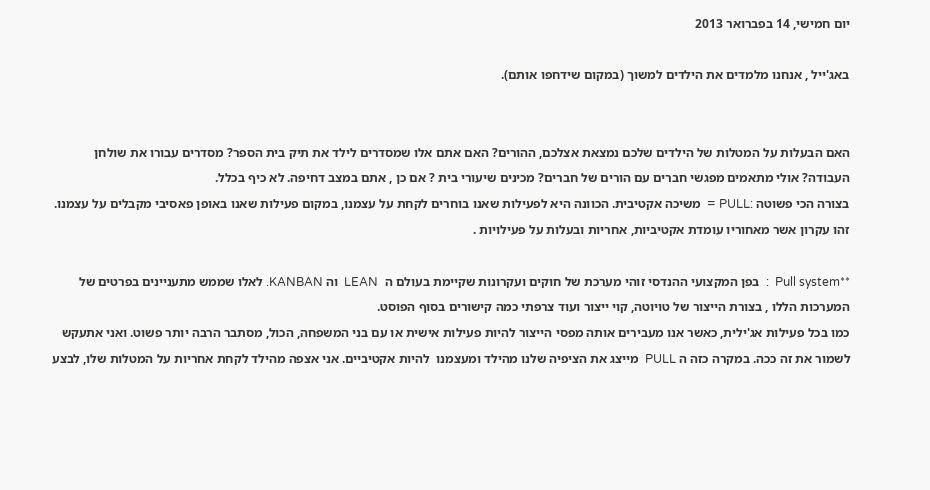יום חמישי, 14 בפברואר 2013

באג'ייל , אנחנו מלמדים את הילדים למשוך (במקום שידחפו אותם).


האם הבעלות על המטלות של הילדים שלכם נמצאת אצלכם, ההורים? האם אתם אלו שמסדרים לילד את תיק בית הספר? מסדרים עבורו את שולחן העבודה? אולי מתאמים מפגשי חברים עם הורים של חברים? מכינים שיעורי בית ? אם כן , אתם במצב דחיפה. לא כיף בכלל.
בצורה הכי פשוטה :PULL =  משיכה אקטיבית. הכוונה היא לפעילות שאנו בוחרים לקחת על עצמנו, במקום פעילות שאנו באופן פאסיבי מקבלים על עצמנו. זהו עקרון אשר מאחוריו עומדת אקטיביות, אחריות ובעלות על פעילויות .

**Pull system  :  בפן המקצועי ההנדסי זוהי מערכת של חוקים ועקרונות שקיימת בעולם ה  LEAN  וה KANBAN. לאלו שממש מתעניינים בפרטים של המערכות הללו , בצורת הייצור של טויוטה, קוי ייצור ועוד צרפתי כמה קישורים בסוף הפוסט.
כמו בכל פעילות אג'ילית, כאשר אנו מעבירים אותה מפסי הייצור להיות פעילות אישית או עם בני המשפחה, הכול, מסתבר הרבה יותר פשוט. ואני אתעקש לשמור את זה ככה. במקרה כזה ה PULL  מייצג את הציפיה שלנו מהילד ומעצמנו  להיות אקטיביים. אני אצפה מהילד לקחת אחריות על המטלות שלו, לבצע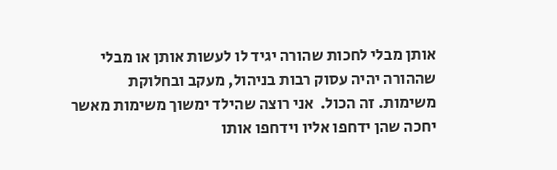אותן מבלי לחכות שהורה יגיד לו לעשות אותן או מבלי שההורה יהיה עסוק רבות בניהול, מעקב ובחלוקת משימות. זה הכול.  אני רוצה שהילד ימשוך משימות מאשר יחכה שהן ידחפו אליו וידחפו אותו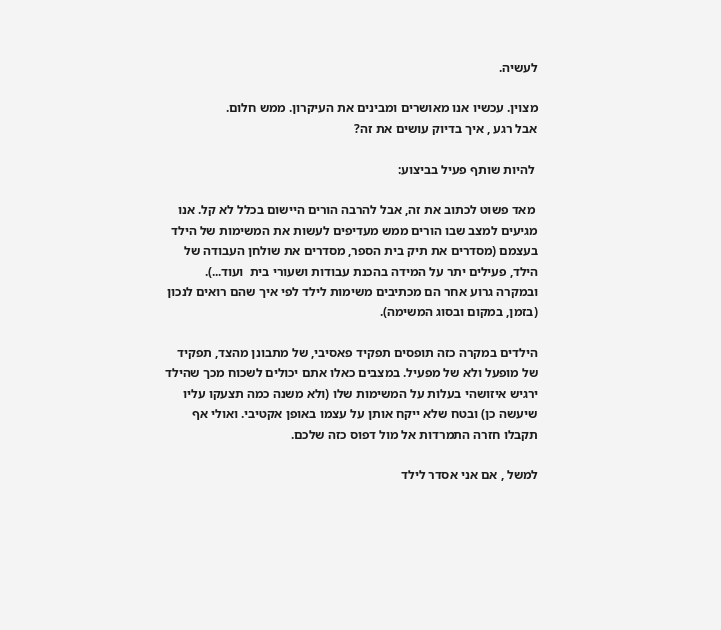לעשיה.

מצוין. עכשיו אנו מאושרים ומבינים את העיקרון. ממש חלום.
אבל רגע , איך בדיוק עושים את זה?

 להיות שותף פעיל בביצוע:

 מאד פשוט לכתוב את זה, אבל להרבה הורים היישום בכלל לא קל. אנו מגיעים למצב שבו הורים ממש מעדיפים לעשות את המשימות של הילד בעצמם (מסדרים את תיק בית הספר, מסדרים את שולחן העבודה של הילד, פעילים יתר על המידה בהכנת עבודות ושעורי בית  ועוד...). ובמקרה גרוע אחר הם מכתיבים משימות לילד לפי איך שהם רואים לנכון (בזמן, במקום ובסוג המשימה).

הילדים במקרה כזה תופסים תפקיד פאסיבי, של מתבונן מהצד, תפקיד של מופעל ולא של מפעיל. במצבים כאלו אתם יכולים לשכוח מכך שהילד ירגיש איזושהי בעלות על המשימות שלו (ולא משנה כמה תצעקו עליו שיעשה כן) ובטח שלא ייקח אותן על עצמו באופן אקטיבי. ואולי אף תקבלו חזרה התמרדות אל מול דפוס כזה שלכם.

למשל , אם אני אסדר לילד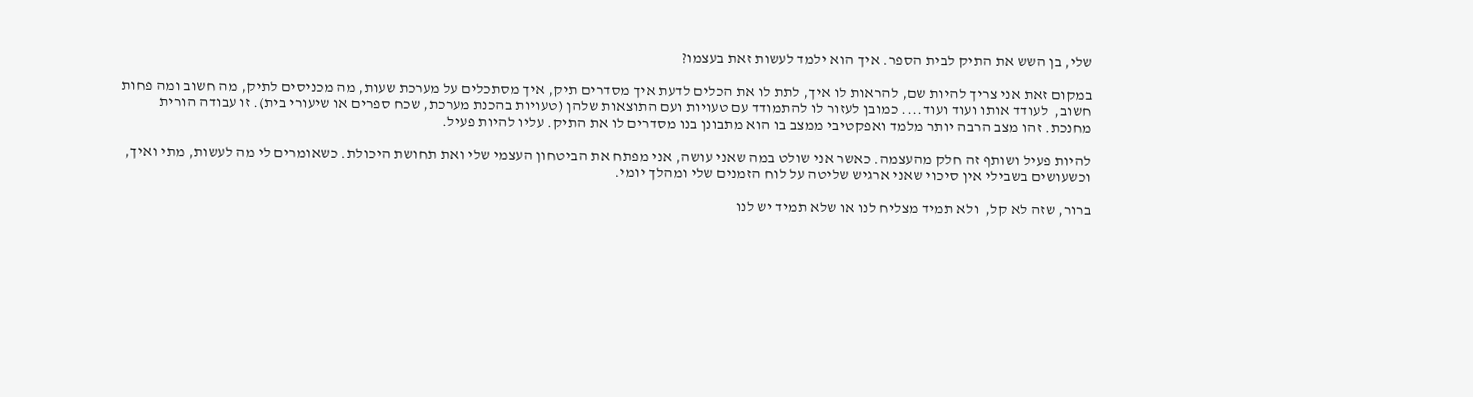שלי, בן השש את התיק לבית הספר. איך הוא ילמד לעשות זאת בעצמו?

במקום זאת אני צריך להיות שם, להראות לו איך, לתת לו את הכלים לדעת איך מסדרים תיק, איך מסתכלים על מערכת שעות, מה מכניסים לתיק, מה חשוב ומה פחות חשוב,  לעודד אותו ועוד ועוד.... כמובן לעזור לו להתמודד עם טעויות ועם התוצאות שלהן (טעויות בהכנת מערכת, שכח ספרים או שיעורי בית). זו עבודה הורית מחנכת. זהו מצב הרבה יותר מלמד ואפקטיבי ממצב בו הוא מתבונן בנו מסדרים לו את התיק. עליו להיות פעיל.

להיות פעיל ושותף זה חלק מהעצמה. כאשר אני שולט במה שאני עושה, אני מפתח את הביטחון העצמי שלי ואת תחושת היכולת. כשאומרים לי מה לעשות, מתי ואיך, וכשעושים בשבילי אין סיכוי שאני ארגיש שליטה על לוח הזמנים שלי ומהלך יומי.

ברור, שזה לא קל,  ולא תמיד מצליח לנו או שלא תמיד יש לנו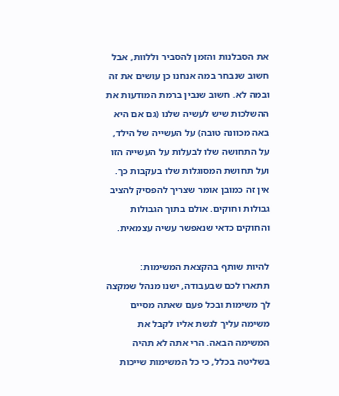את הסבלנות והזמן להסביר וללוות, אבל חשוב שנבחר במה אנחנו כן עושים את זה ובמה לא. חשוב שנבין ברמת המודעות את ההשלכות שיש לעשיה שלנו (גם אם היא באה מכוונה טובה) על העשייה של הילד, על התחושה שלו לבעלות על העשייה הזו ועל תחושת המסוגלות שלו בעקבות כך.
אין זה כמובן אומר שצריך להפסיק להציב גבולות וחוקים. אולם בתוך הגבולות והחוקים כדאי שנאפשר עשיה עצמאית.

להיות שותף בהקצאת המשימות:
תתארו לכם שבעבודה, ישנו מנהל שמקצה לך משימות ובכל פעם שאתה מסיים משימה עליך לגשת אליו לקבל את המשימה הבאה. הרי אתה לא תהיה בשליטה בכלל, כי כל המשימות שייכות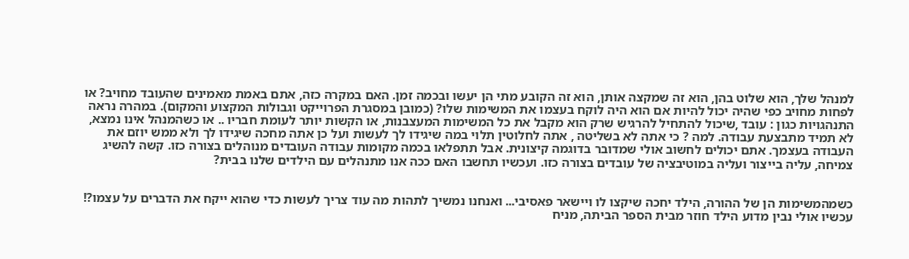למנהל שלך, הוא שלוט בהן, הוא זה שמקצה אותן, הוא זה הקובע מתי הן יעשו ובכמה זמן. האם במקרה כזה, אתם באמת מאמינים שהעובד מחויב? או לפחות מחויב כפי שהיה יכול להיות אם הוא היה לוקח בעצמו את המשימות שלו? (כמובן במסגרת הפרוייקט וגבולות המקצוע והמקום). במהרה נראה התנהגויות כגון : עובד ,שיכול להתחיל להרגיש שרק הוא מקבל את כל המשימות המעצבנות, או הקשות יותר לעומת חבריו .. או כשהמנהל אינו נמצא, לא תמיד מתבצעת עבודה. למה ? כי אתה לא בשליטה , אתה לחלוטין תלוי במה שיגידו לך לעשות ועל כן אתה מחכה שיגידו לך ולא ממש יוזם את העבודה בעצמך. אתם יכולים לחשוב אולי שמדובר בדוגמה קיצונית. אבל תתפלאו בכמה מקומות עבודה העובדים מנוהלים בצורה כזו. קשה להשיג צמיחה, עליה בייצור ועליה במוטיבציה של עובדים בצורה כזו. ועכשיו תחשבו האם ככה אנו מתנהלים עם הילדים שלנו בבית?


כשמהמשימות הן של ההורה, הילד יחכה שיקצו לו ויישאר פאסיבי... ואנחנו נמשיך לתהות מה עוד צריך לעשות כדי שהוא ייקח את הדברים על עצמו?!
עכשיו אולי נבין מדוע הילד חוזר מבית הספר הביתה, מניח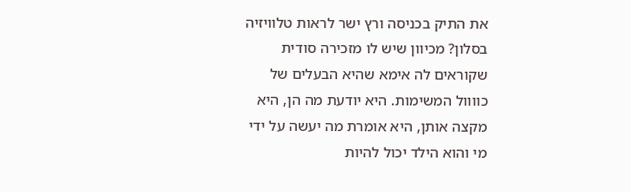את התיק בכניסה ורץ ישר לראות טלוויזיה בסלון? מכיוון שיש לו מזכירה סודית שקוראים לה אימא שהיא הבעלים של כוווול המשימות. היא יודעת מה הן, היא מקצה אותן, היא אומרת מה יעשה על ידי מי והוא הילד יכול להיות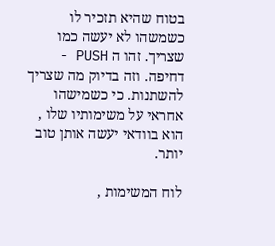בטוח שהיא תזכיר לו כשמשהו לא יעשה כמו שצריך. זהו ה PUSH -  דחיפה. וזה בדיוק מה שצריך להשתנות. כי כשמישהו אחראי על משימותיו שלו , הוא בוודאי יעשה אותן טוב יותר.

לוח המשימות ,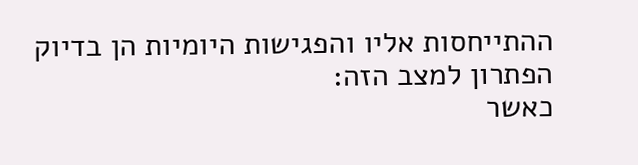ההתייחסות אליו והפגישות היומיות הן בדיוק הפתרון למצב הזה:
כאשר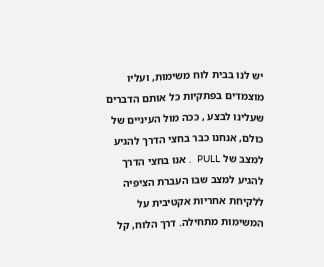יש לנו בבית לוח משימות, ועליו מוצמדים בפתקיות כל אותם הדברים שעלינו לבצע , ככה מול העיניים של כולם, אנחנו כבר בחצי הדרך להגיע למצב של PULL  . אנו בחצי הדרך להגיע למצב שבו העברת הציפיה ללקיחת אחריות אקטיבית על המשימות מתחילה. דרך הלוח, קל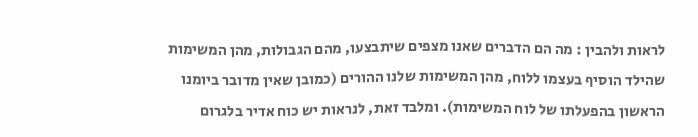לראות ולהבין : מה הם הדברים שאנו מצפים שיתבצעו, מהם הגבולות, מהן המשימות שהילד הוסיף בעצמו ללוח, מהן המשימות שלנו ההורים (כמובן שאין מדובר ביומנו הראשון בהפעלתו של לוח המשימות). ומלבד זאת, לנראות יש כוח אדיר בלגרום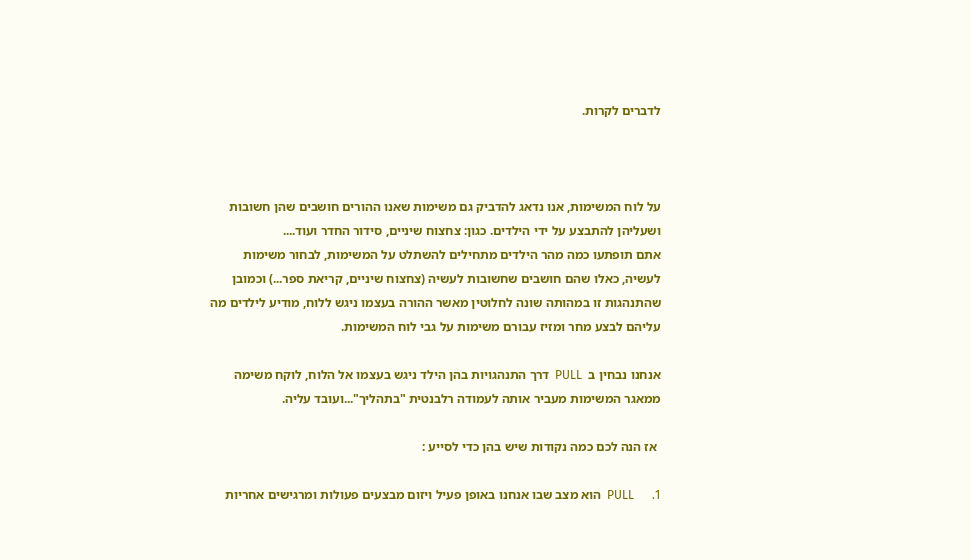לדברים לקרות.



על לוח המשימות, אנו נדאג להדביק גם משימות שאנו ההורים חושבים שהן חשובות ושעליהן להתבצע על ידי הילדים. כגון: צחצוח שיניים, סידור החדר ועוד....
אתם תופתעו כמה מהר הילדים מתחילים להשתלט על המשימות, לבחור משימות לעשיה, כאלו שהם חושבים שחשובות לעשיה (צחצוח שיניים, קריאת ספר...) וכמובן שהתנהגות זו במהותה שונה לחלוטין מאשר ההורה בעצמו ניגש ללוח, מודיע לילדים מה עליהם לבצע מחר ומזיז עבורם משימות על גבי לוח המשימות.

אנחנו נבחין ב  PULL  דרך התנהגויות בהן הילד ניגש בעצמו אל הלוח, לוקח משימה ממאגר המשימות מעביר אותה לעמודה רלבנטית "בתהליך"...ועובד עליה.

 אז הנה לכם כמה נקודות שיש בהן כדי לסייע :

1.      PULL  הוא מצב שבו אנחנו באופן פעיל ויזום מבצעים פעולות ומרגישים אחריות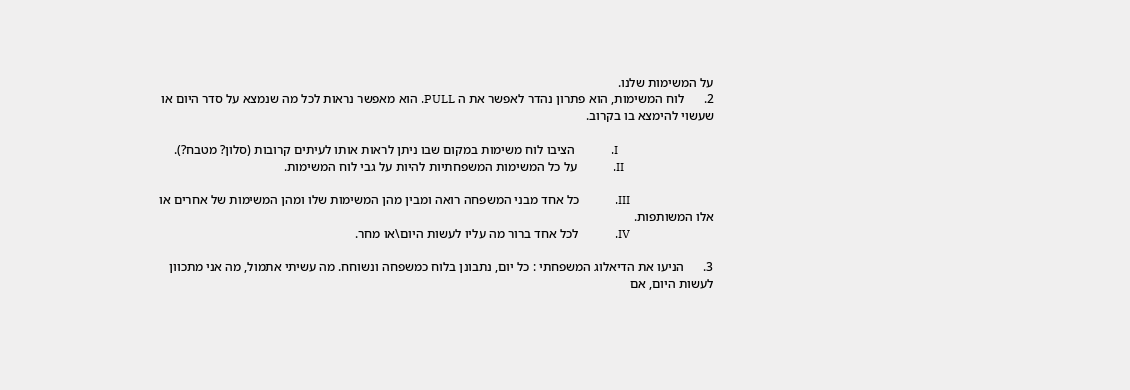על המשימות שלנו.
2.      לוח המשימות, הוא פתרון נהדר לאפשר את ה PULL. הוא מאפשר נראות לכל מה שנמצא על סדר היום או שעשוי להימצא בו בקרוב.

                                I.            הציבו לוח משימות במקום שבו ניתן לראות אותו לעיתים קרובות (סלון? מטבח?).
                              II.            על כל המשימות המשפחתיות להיות על גבי לוח המשימות.

                            III.            כל אחד מבני המשפחה רואה ומבין מהן המשימות שלו ומהן המשימות של אחרים או אלו המשותפות.
                            IV.            לכל אחד ברור מה עליו לעשות היום\או מחר.

3.      הניעו את הדיאלוג המשפחתי : כל יום, נתבונן בלוח כמשפחה ונשוחח. מה עשיתי אתמול, מה אני מתכוון לעשות היום, אם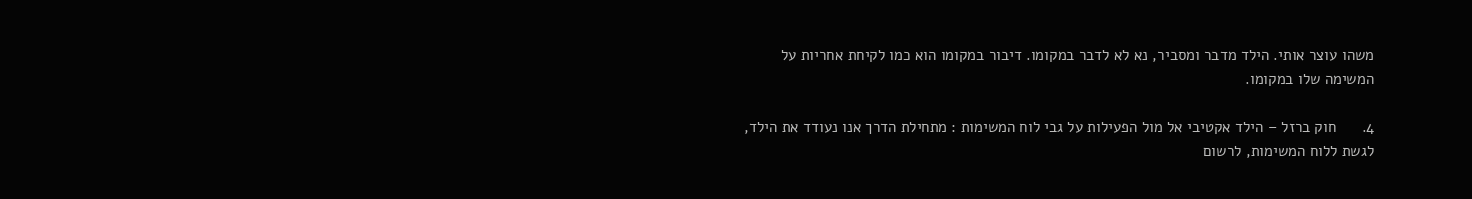משהו עוצר אותי. הילד מדבר ומסביר, נא לא לדבר במקומו. דיבור במקומו הוא כמו לקיחת אחריות על המשימה שלו במקומו.

4.      חוק ברזל – הילד אקטיבי אל מול הפעילות על גבי לוח המשימות : מתחילת הדרך אנו נעודד את הילד, לגשת ללוח המשימות, לרשום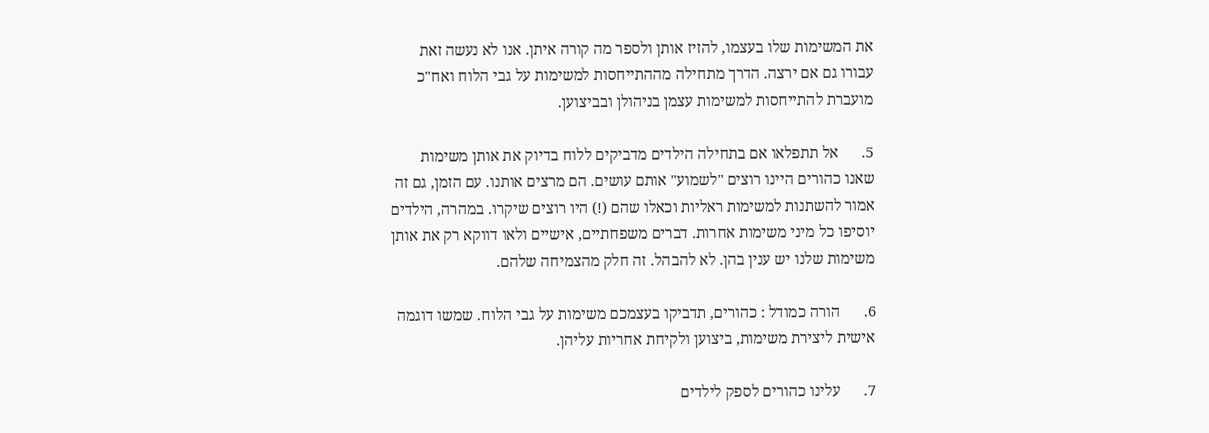את המשימות שלו בעצמו, להזיז אותן ולספר מה קורה איתן. אנו לא נעשה זאת עבורו גם אם ירצה. הדרך מתחילה מההתייחסות למשימות על גבי הלוח ואח"כ מועברת להתייחסות למשימות עצמן בניהולן ובביצוען.

5.      אל תתפלאו אם בתחילה הילדים מדביקים ללוח בדיוק את אותן משימות שאנו כהורים היינו רוצים "לשמוע" אותם עושים. הם מרצים אותנו. עם הזמן, גם זה אמור להשתנות למשימות ראליות וכאלו שהם (!) היו רוצים שיקרו. במהרה, הילדים יוסיפו כל מיני משימות אחרות. דברים משפחתיים, אישיים ולאו דווקא רק את אותן משימות שלנו יש ענין בהן. לא להבהל. זה חלק מהצמיחה שלהם.

6.      הורה כמודל : כהורים, תדביקו בעצמכם משימות על גבי הלוח. שמשו דוגמה אישית ליצירת משימות, ביצוען ולקיחת אחריות עליהן.

7.      עלינו כהורים לספק לילדים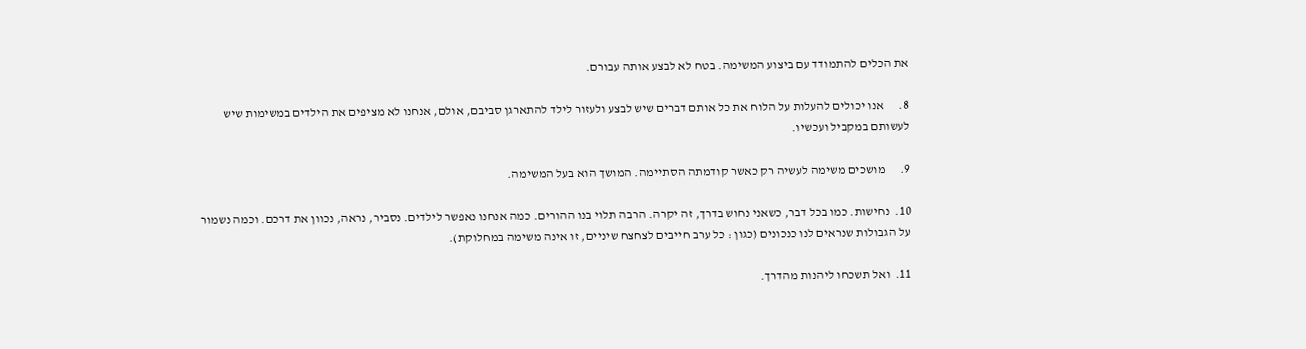את הכלים להתמודד עם ביצוע המשימה. בטח לא לבצע אותה עבורם.

8.      אנו יכולים להעלות על הלוח את כל אותם דברים שיש לבצע ולעזור לילד להתארגן סביבם, אולם, אנחנו לא מציפים את הילדים במשימות שיש לעשותם במקביל ועכשיו.

9.      מושכים משימה לעשיה רק כאשר קודמתה הסתיימה. המושך הוא בעל המשימה.

10.  נחישות. כמו בכל דבר, כשאני נחוש בדרך, זה יקרה. הרבה תלוי בנו ההורים. כמה אנחנו נאפשר לילדים. נסביר, נראה, נכוון את דרכם. וכמה נשמור על הגבולות שנראים לנו כנכונים (כגון : כל ערב חייבים לצחצח שיניים, זו אינה משימה במחלוקת).

11.  ואל תשכחו ליהנות מהדרך.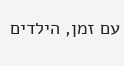עם זמן, הילדים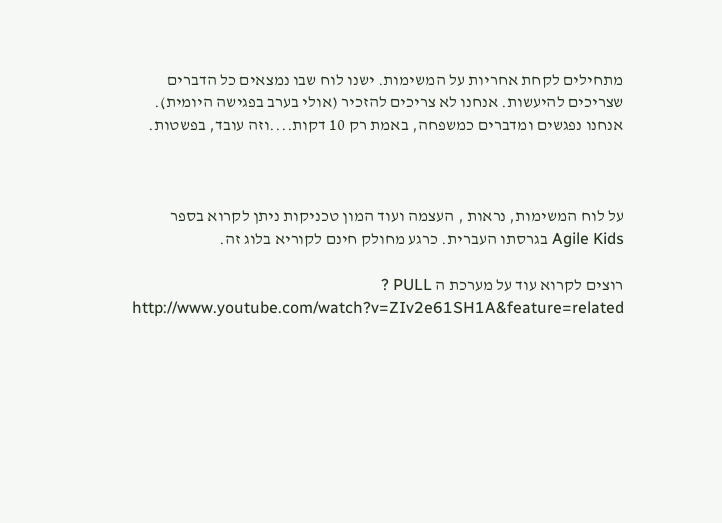מתחילים לקחת אחריות על המשימות. ישנו לוח שבו נמצאים כל הדברים שצריכים להיעשות. אנחנו לא צריכים להזכיר (אולי בערב בפגישה היומית). אנחנו נפגשים ומדברים כמשפחה, באמת רק 10 דקות....וזה עובד, בפשטות.



על לוח המשימות, נראות , העצמה ועוד המון טכניקות ניתן לקרוא בספר Agile Kids בגרסתו העברית. כרגע מחולק חינם לקוריא בלוג זה.

רוצים לקרוא עוד על מערכת ה PULL ?
http://www.youtube.com/watch?v=ZIv2e61SH1A&feature=related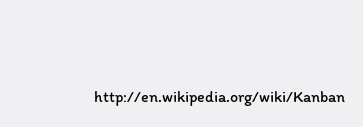http://en.wikipedia.org/wiki/Kanban